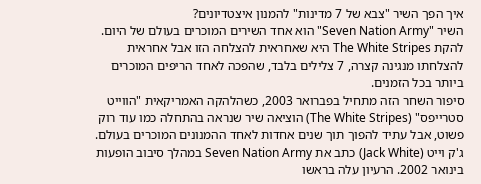איך הפך השיר "צבא של 7 מדינות" להמנון איצטדיונים?
השיר "Seven Nation Army" הוא אחד השירים המוכרים בעולם של היום. להקת The White Stripes היא שאחראית להצלחה הזו אבל אחראית להצלחתו מנגינה קצרה, 7 צלילים בלבד, שהפכה לאחד הריפים המוכרים ביותר בכל הזמנים.
סיפור השחר הזה מתחיל בפברואר 2003, כשהלהקה האמריקאית "הווייט סטרייפס" (The White Stripes) הוציאה שיר שנראה בהתחלה כמו עוד רוק פשוט, אבל עתיד להפוך תוך שנים אחדות לאחד ההמנונים המוכרים בעולם.
ג'ק וייט (Jack White) כתב את Seven Nation Army במהלך סיבוב הופעות בינואר 2002. הרעיון עלה בראשו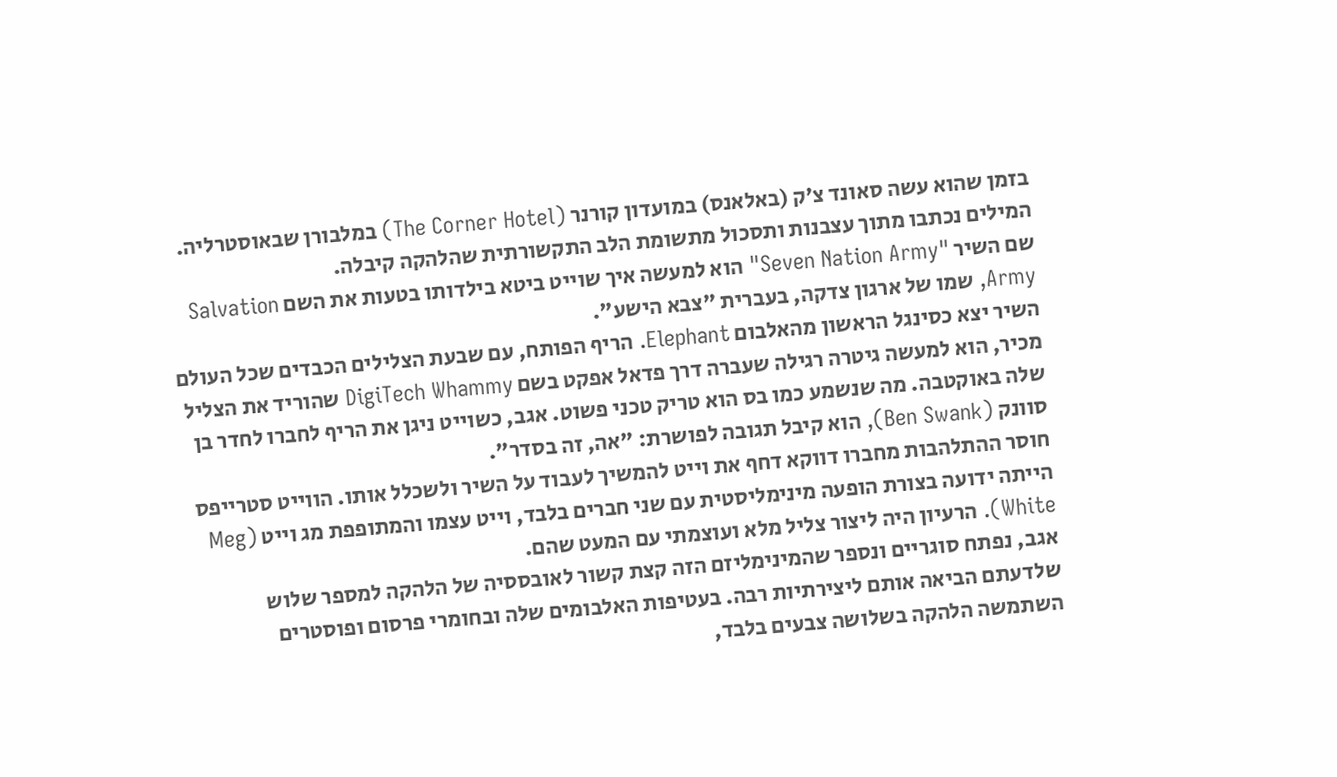בזמן שהוא עשה סאונד צ'ק (באלאנס) במועדון קורנר (The Corner Hotel) במלבורן שבאוסטרליה. המילים נכתבו מתוך עצבנות ותסכול מתשומת הלב התקשורתית שהלהקה קיבלה.
שם השיר "Seven Nation Army" הוא למעשה איך שוייט ביטא בילדותו בטעות את השם Salvation Army, שמו של ארגון צדקה, בעברית "צבא הישע".
השיר יצא כסינגל הראשון מהאלבום Elephant. הריף הפותח, עם שבעת הצלילים הכבדים שכל העולם מכיר, הוא למעשה גיטרה רגילה שעברה דרך פדאל אפקט בשם DigiTech Whammy שהוריד את הצליל שלה באוקטבה. מה שנשמע כמו בס הוא טריק טכני פשוט. אגב, כשוייט ניגן את הריף לחברו לחדר בן סוונק (Ben Swank), הוא קיבל תגובה לפושרת: "אה, זה בסדר".
חוסר ההתלהבות מחברו דווקא דחף את וייט להמשיך לעבוד על השיר ולשכלל אותו. הווייט סטרייפס הייתה ידועה בצורת הופעה מינימליסטית עם שני חברים בלבד, וייט עצמו והמתופפת מג וייט (Meg White). הרעיון היה ליצור צליל מלא ועוצמתי עם המעט שהם.
אגב, נפתח סוגריים ונספר שהמינימליזם הזה קצת קשור לאובססיה של הלהקה למספר שלוש שלדעתם הביאה אותם ליצירתיות רבה. בעטיפות האלבומים שלה ובחומרי פרסום ופוסטרים השתמשה הלהקה בשלושה צבעים בלבד,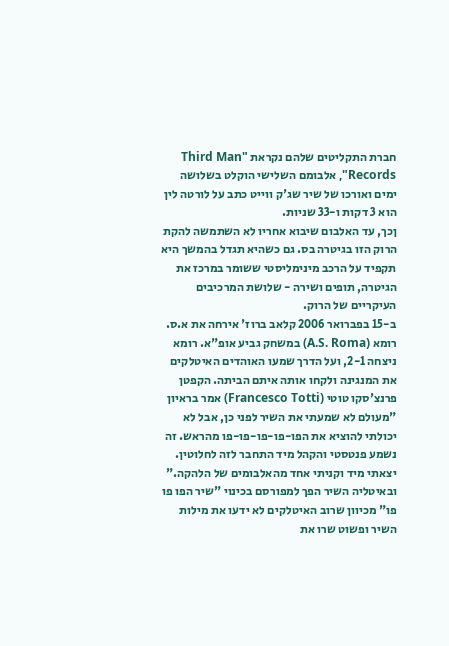חברת התקליטים שלהם נקראת "Third Man Records", אלבומם השלישי הוקלט בשלושה ימים ואורכו של שיר שג'ק ווייט כתב על לורטה לין הוא 3 דקות ו-33 שניות.
ןכך, עד האלבום שיבוא אחריו לא השתמשה להקת הרוק הזו בגיטרה בס. גם כשהיא תגדל בהמשך היא תקפיד על הרכב מינימליסטי ששומר במרכז את הגיטרה, תופים ושירה - שלושת המרכיבים העיקריים של הרוק.
ב-15 בפברואר 2006 קלאב ברוז' אירחה את א.ס. רומא (A.S. Roma) במשחק גביע אופ"א. רומא ניצחה 2-1, ועל הדרך שמעו האוהדים האיטלקים את המנגינה ולקחו אותה איתם הביתה. הקפטן פרנצ'סקו טוטי (Francesco Totti) אמר בראיון "מעולם לא שמעתי את השיר לפני כן, אבל לא יכולתי להוציא את הפו-פו-פו-פו-פו מהראש. זה נשמע פנטסטי והקהל מיד התחבר לזה לחלוטין. יצאתי מיד וקניתי אחד מהאלבומים של הלהקה."
ובאיטליה השיר הפך למפורסם בכינוי "שיר הפו פו פו" מכיוון שרוב האיטלקים לא ידעו את מילות השיר ופשוט שרו את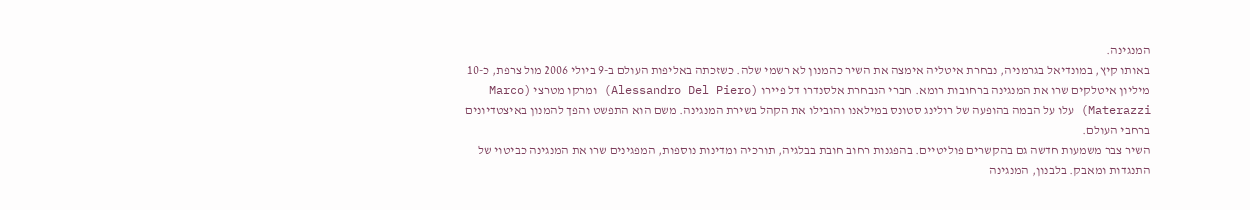המנגינה.
באותו קיץ, במונדיאל בגרמניה, נבחרת איטליה אימצה את השיר כהמנון לא רשמי שלה. כשזכתה באליפות העולם ב-9 ביולי 2006 מול צרפת, כ-10 מיליון איטלקים שרו את המנגינה ברחובות רומא. חברי הנבחרת אלסנדרו דל פיירו (Alessandro Del Piero) ומרקו מטרצי (Marco Materazzi) עלו על הבמה בהופעה של רולינג סטונס במילאנו והובילו את הקהל בשירת המנגינה. משם הוא התפשט והפך להמנון באיצטדיונים ברחבי העולם.
השיר צבר משמעות חדשה גם בהקשרים פוליטיים. בהפגנות רחוב חובת בבלגיה, תורכיה ומדינות נוספות, המפגינים שרו את המנגינה כביטוי של התנגדות ומאבק. בלבנון, המנגינה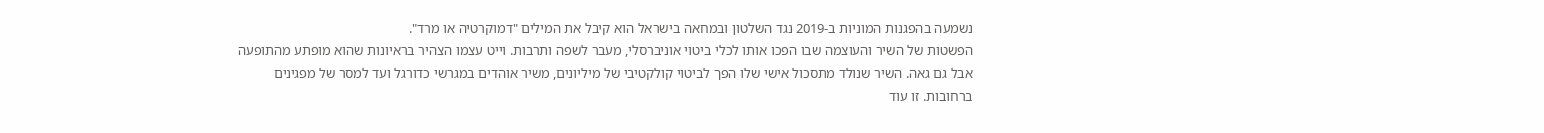נשמעה בהפגנות המוניות ב-2019 נגד השלטון ובמחאה בישראל הוא קיבל את המילים "דמוקרטיה או מרד".
הפשטות של השיר והעוצמה שבו הפכו אותו לכלי ביטוי אוניברסלי, מעבר לשפה ותרבות. וייט עצמו הצהיר בראיונות שהוא מופתע מהתופעה אבל גם גאה. השיר שנולד מתסכול אישי שלו הפך לביטוי קולקטיבי של מיליונים, משיר אוהדים במגרשי כדורגל ועד למסר של מפגינים ברחובות. זו עוד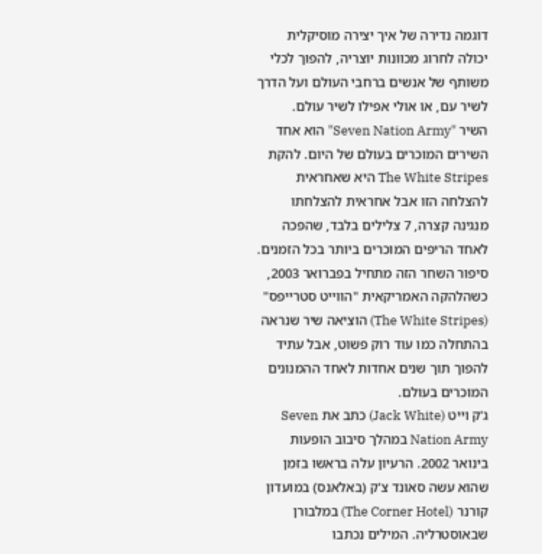דוגמה נדירה של איך יצירה מוסיקלית יכולה לחרוג מכוונות יוצריה, להפוך לכלי משותף של אנשים ברחבי העולם ועל הדרך לשיר עם, או אולי אפילו לשיר עולם.
השיר "Seven Nation Army" הוא אחד השירים המוכרים בעולם של היום. להקת The White Stripes היא שאחראית להצלחה הזו אבל אחראית להצלחתו מנגינה קצרה, 7 צלילים בלבד, שהפכה לאחד הריפים המוכרים ביותר בכל הזמנים.
סיפור השחר הזה מתחיל בפברואר 2003, כשהלהקה האמריקאית "הווייט סטרייפס" (The White Stripes) הוציאה שיר שנראה בהתחלה כמו עוד רוק פשוט, אבל עתיד להפוך תוך שנים אחדות לאחד ההמנונים המוכרים בעולם.
ג'ק וייט (Jack White) כתב את Seven Nation Army במהלך סיבוב הופעות בינואר 2002. הרעיון עלה בראשו בזמן שהוא עשה סאונד צ'ק (באלאנס) במועדון קורנר (The Corner Hotel) במלבורן שבאוסטרליה. המילים נכתבו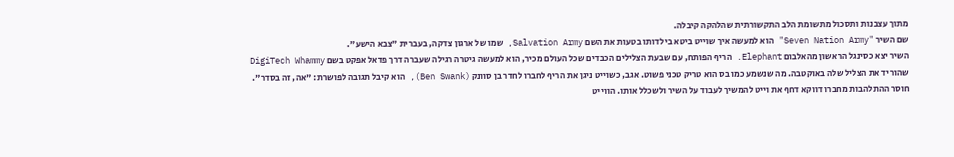מתוך עצבנות ותסכול מתשומת הלב התקשורתית שהלהקה קיבלה.
שם השיר "Seven Nation Army" הוא למעשה איך שוייט ביטא בילדותו בטעות את השם Salvation Army, שמו של ארגון צדקה, בעברית "צבא הישע".
השיר יצא כסינגל הראשון מהאלבום Elephant. הריף הפותח, עם שבעת הצלילים הכבדים שכל העולם מכיר, הוא למעשה גיטרה רגילה שעברה דרך פדאל אפקט בשם DigiTech Whammy שהוריד את הצליל שלה באוקטבה. מה שנשמע כמו בס הוא טריק טכני פשוט. אגב, כשוייט ניגן את הריף לחברו לחדר בן סוונק (Ben Swank), הוא קיבל תגובה לפושרת: "אה, זה בסדר".
חוסר ההתלהבות מחברו דווקא דחף את וייט להמשיך לעבוד על השיר ולשכלל אותו. הווייט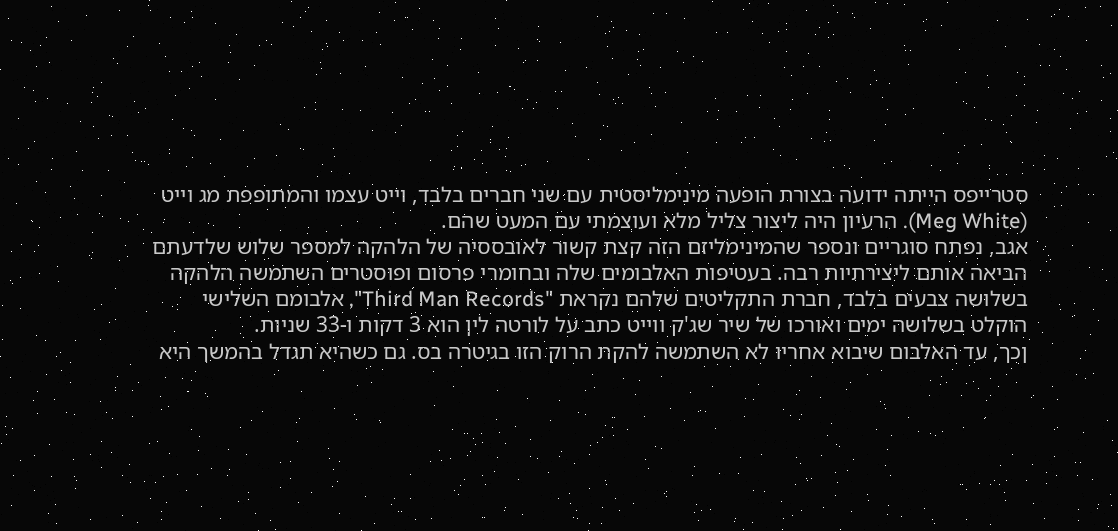סטרייפס הייתה ידועה בצורת הופעה מינימליסטית עם שני חברים בלבד, וייט עצמו והמתופפת מג וייט (Meg White). הרעיון היה ליצור צליל מלא ועוצמתי עם המעט שהם.
אגב, נפתח סוגריים ונספר שהמינימליזם הזה קצת קשור לאובססיה של הלהקה למספר שלוש שלדעתם הביאה אותם ליצירתיות רבה. בעטיפות האלבומים שלה ובחומרי פרסום ופוסטרים השתמשה הלהקה בשלושה צבעים בלבד, חברת התקליטים שלהם נקראת "Third Man Records", אלבומם השלישי הוקלט בשלושה ימים ואורכו של שיר שג'ק ווייט כתב על לורטה לין הוא 3 דקות ו-33 שניות.
ןכך, עד האלבום שיבוא אחריו לא השתמשה להקת הרוק הזו בגיטרה בס. גם כשהיא תגדל בהמשך היא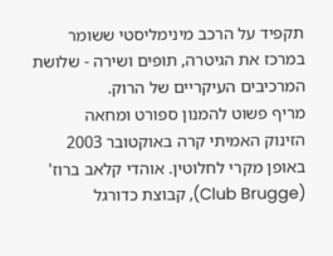תקפיד על הרכב מינימליסטי ששומר במרכז את הגיטרה, תופים ושירה - שלושת המרכיבים העיקריים של הרוק.
מריף פשוט להמנון ספורט ומחאה
הזינוק האמיתי קרה באוקטובר 2003 באופן מקרי לחלוטין. אוהדי קלאב ברוז' (Club Brugge), קבוצת כדורגל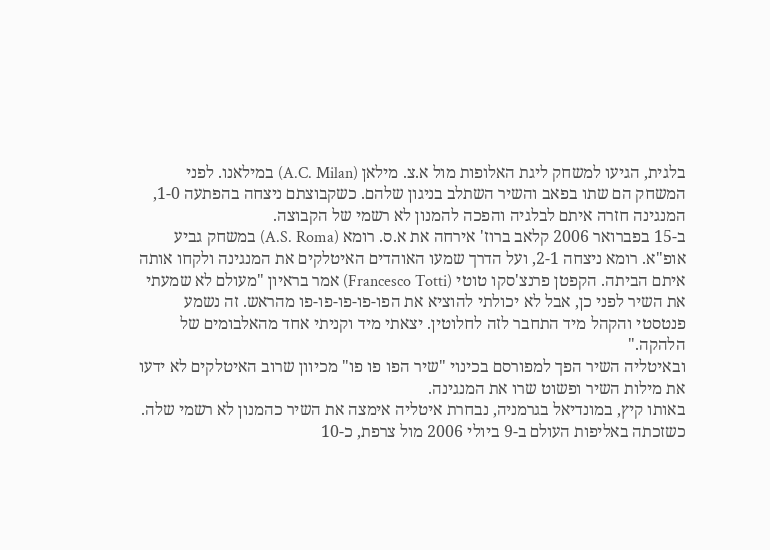בלגית, הגיעו למשחק ליגת האלופות מול א.צ. מילאן (A.C. Milan) במילאנו. לפני המשחק הם שתו בפאב והשיר השתלב בניגון שלהם. כשקבוצתם ניצחה בהפתעה 1-0, המנגינה חזרה איתם לבלגיה והפכה להמנון לא רשמי של הקבוצה.
ב-15 בפברואר 2006 קלאב ברוז' אירחה את א.ס. רומא (A.S. Roma) במשחק גביע אופ"א. רומא ניצחה 2-1, ועל הדרך שמעו האוהדים האיטלקים את המנגינה ולקחו אותה איתם הביתה. הקפטן פרנצ'סקו טוטי (Francesco Totti) אמר בראיון "מעולם לא שמעתי את השיר לפני כן, אבל לא יכולתי להוציא את הפו-פו-פו-פו-פו מהראש. זה נשמע פנטסטי והקהל מיד התחבר לזה לחלוטין. יצאתי מיד וקניתי אחד מהאלבומים של הלהקה."
ובאיטליה השיר הפך למפורסם בכינוי "שיר הפו פו פו" מכיוון שרוב האיטלקים לא ידעו את מילות השיר ופשוט שרו את המנגינה.
באותו קיץ, במונדיאל בגרמניה, נבחרת איטליה אימצה את השיר כהמנון לא רשמי שלה. כשזכתה באליפות העולם ב-9 ביולי 2006 מול צרפת, כ-10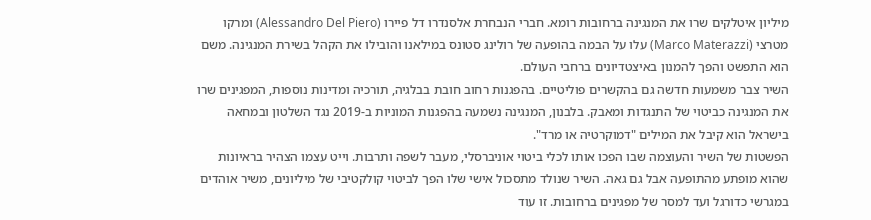מיליון איטלקים שרו את המנגינה ברחובות רומא. חברי הנבחרת אלסנדרו דל פיירו (Alessandro Del Piero) ומרקו מטרצי (Marco Materazzi) עלו על הבמה בהופעה של רולינג סטונס במילאנו והובילו את הקהל בשירת המנגינה. משם הוא התפשט והפך להמנון באיצטדיונים ברחבי העולם.
השיר צבר משמעות חדשה גם בהקשרים פוליטיים. בהפגנות רחוב חובת בבלגיה, תורכיה ומדינות נוספות, המפגינים שרו את המנגינה כביטוי של התנגדות ומאבק. בלבנון, המנגינה נשמעה בהפגנות המוניות ב-2019 נגד השלטון ובמחאה בישראל הוא קיבל את המילים "דמוקרטיה או מרד".
הפשטות של השיר והעוצמה שבו הפכו אותו לכלי ביטוי אוניברסלי, מעבר לשפה ותרבות. וייט עצמו הצהיר בראיונות שהוא מופתע מהתופעה אבל גם גאה. השיר שנולד מתסכול אישי שלו הפך לביטוי קולקטיבי של מיליונים, משיר אוהדים במגרשי כדורגל ועד למסר של מפגינים ברחובות. זו עוד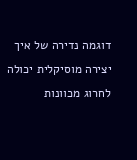דוגמה נדירה של איך יצירה מוסיקלית יכולה לחרוג מכוונות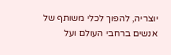יוצריה, להפוך לכלי משותף של אנשים ברחבי העולם ועל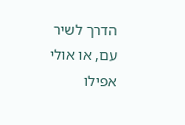הדרך לשיר עם, או אולי אפילו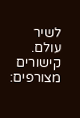לשיר עולם.
קישורים מצורפים: